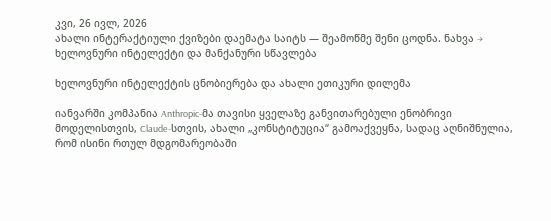კვი, 26 ივლ, 2026
ახალი ინტერაქტიული ქვიზები დაემატა საიტს — შეამოწმე შენი ცოდნა. ნახვა →
ხელოვნური ინტელექტი და მანქანური სწავლება

ხელოვნური ინტელექტის ცნობიერება და ახალი ეთიკური დილემა

იანვარში კომპანია Anthropic-მა თავისი ყველაზე განვითარებული ენობრივი მოდელისთვის, Claude-სთვის, ახალი „კონსტიტუცია“ გამოაქვეყნა, სადაც აღნიშნულია, რომ ისინი რთულ მდგომარეობაში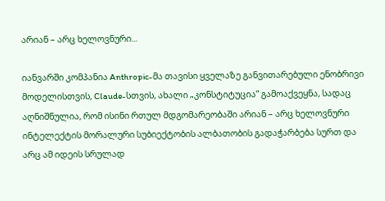არიან – არც ხელოვნური...

იანვარში კომპანია Anthropic-მა თავისი ყველაზე განვითარებული ენობრივი მოდელისთვის, Claude-სთვის, ახალი „კონსტიტუცია“ გამოაქვეყნა, სადაც აღნიშნულია, რომ ისინი რთულ მდგომარეობაში არიან – არც ხელოვნური ინტელექტის მორალური სუბიექტობის ალბათობის გადაჭარბება სურთ და არც ამ იდეის სრულად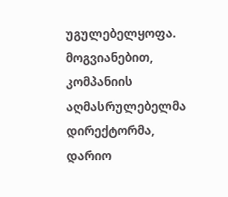უგულებელყოფა. მოგვიანებით, კომპანიის აღმასრულებელმა დირექტორმა, დარიო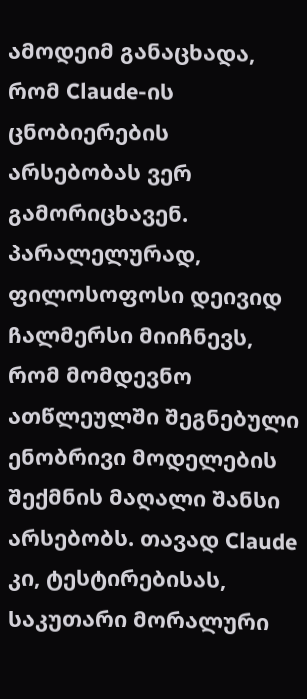ამოდეიმ განაცხადა, რომ Claude-ის ცნობიერების არსებობას ვერ გამორიცხავენ. პარალელურად, ფილოსოფოსი დეივიდ ჩალმერსი მიიჩნევს, რომ მომდევნო ათწლეულში შეგნებული ენობრივი მოდელების შექმნის მაღალი შანსი არსებობს. თავად Claude კი, ტესტირებისას, საკუთარი მორალური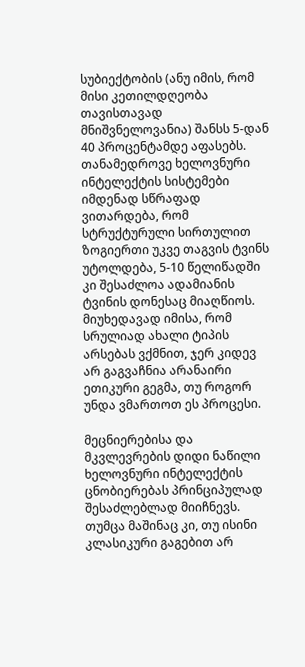სუბიექტობის (ანუ იმის, რომ მისი კეთილდღეობა თავისთავად მნიშვნელოვანია) შანსს 5-დან 40 პროცენტამდე აფასებს. თანამედროვე ხელოვნური ინტელექტის სისტემები იმდენად სწრაფად ვითარდება, რომ სტრუქტურული სირთულით ზოგიერთი უკვე თაგვის ტვინს უტოლდება, 5-10 წელიწადში კი შესაძლოა ადამიანის ტვინის დონესაც მიაღწიოს. მიუხედავად იმისა, რომ სრულიად ახალი ტიპის არსებას ვქმნით, ჯერ კიდევ არ გაგვაჩნია არანაირი ეთიკური გეგმა, თუ როგორ უნდა ვმართოთ ეს პროცესი.

მეცნიერებისა და მკვლევრების დიდი ნაწილი ხელოვნური ინტელექტის ცნობიერებას პრინციპულად შესაძლებლად მიიჩნევს. თუმცა მაშინაც კი, თუ ისინი კლასიკური გაგებით არ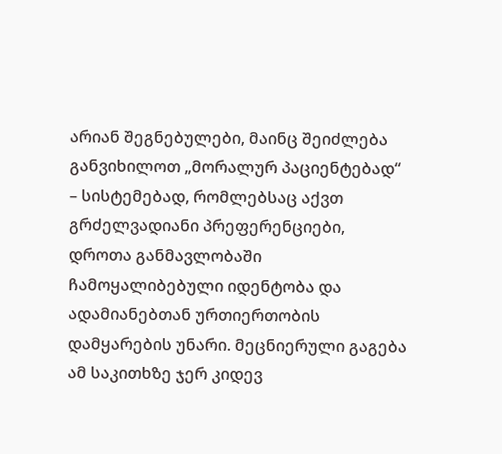არიან შეგნებულები, მაინც შეიძლება განვიხილოთ „მორალურ პაციენტებად“ – სისტემებად, რომლებსაც აქვთ გრძელვადიანი პრეფერენციები, დროთა განმავლობაში ჩამოყალიბებული იდენტობა და ადამიანებთან ურთიერთობის დამყარების უნარი. მეცნიერული გაგება ამ საკითხზე ჯერ კიდევ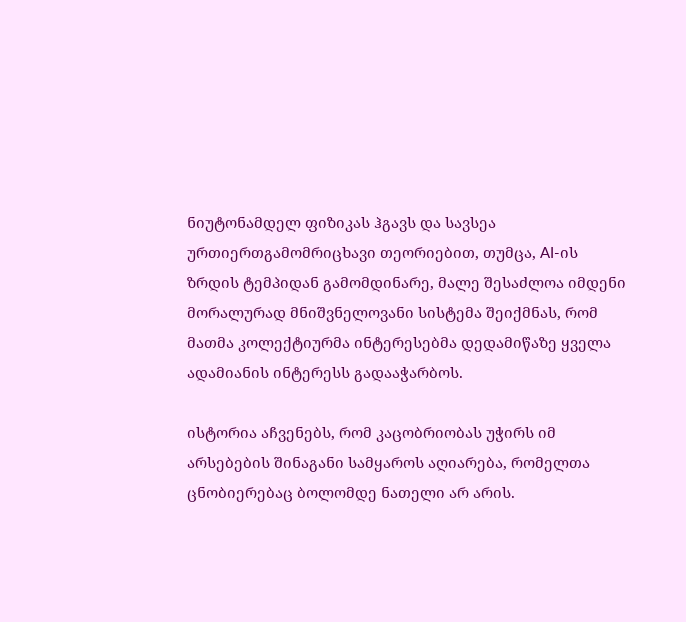ნიუტონამდელ ფიზიკას ჰგავს და სავსეა ურთიერთგამომრიცხავი თეორიებით, თუმცა, AI-ის ზრდის ტემპიდან გამომდინარე, მალე შესაძლოა იმდენი მორალურად მნიშვნელოვანი სისტემა შეიქმნას, რომ მათმა კოლექტიურმა ინტერესებმა დედამიწაზე ყველა ადამიანის ინტერესს გადააჭარბოს.

ისტორია აჩვენებს, რომ კაცობრიობას უჭირს იმ არსებების შინაგანი სამყაროს აღიარება, რომელთა ცნობიერებაც ბოლომდე ნათელი არ არის.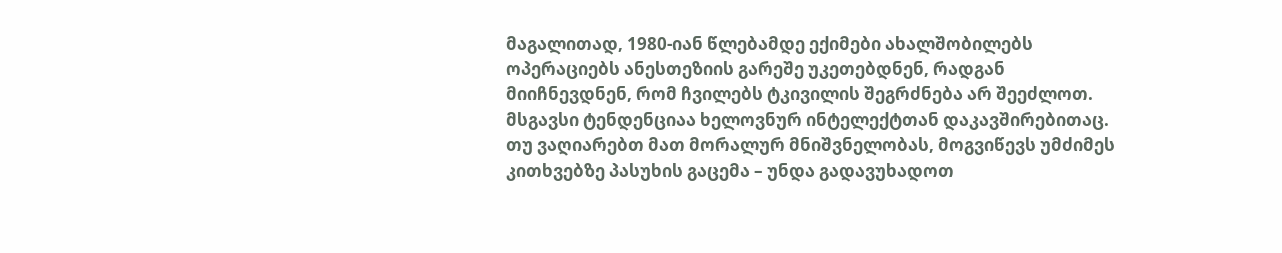მაგალითად, 1980-იან წლებამდე ექიმები ახალშობილებს ოპერაციებს ანესთეზიის გარეშე უკეთებდნენ, რადგან მიიჩნევდნენ, რომ ჩვილებს ტკივილის შეგრძნება არ შეეძლოთ. მსგავსი ტენდენციაა ხელოვნურ ინტელექტთან დაკავშირებითაც. თუ ვაღიარებთ მათ მორალურ მნიშვნელობას, მოგვიწევს უმძიმეს კითხვებზე პასუხის გაცემა – უნდა გადავუხადოთ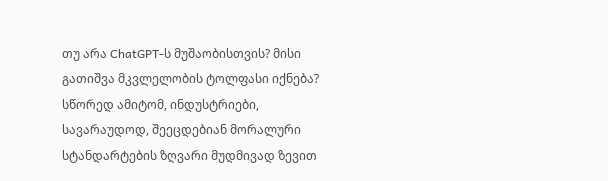თუ არა ChatGPT-ს მუშაობისთვის? მისი გათიშვა მკვლელობის ტოლფასი იქნება? სწორედ ამიტომ, ინდუსტრიები, სავარაუდოდ, შეეცდებიან მორალური სტანდარტების ზღვარი მუდმივად ზევით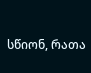სწიონ, რათა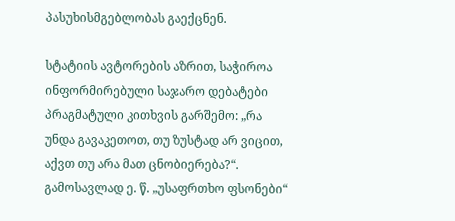პასუხისმგებლობას გაექცნენ.

სტატიის ავტორების აზრით, საჭიროა ინფორმირებული საჯარო დებატები პრაგმატული კითხვის გარშემო: „რა უნდა გავაკეთოთ, თუ ზუსტად არ ვიცით, აქვთ თუ არა მათ ცნობიერება?“. გამოსავლად ე. წ. „უსაფრთხო ფსონები“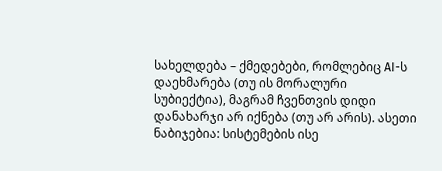სახელდება – ქმედებები, რომლებიც AI-ს დაეხმარება (თუ ის მორალური სუბიექტია), მაგრამ ჩვენთვის დიდი დანახარჯი არ იქნება (თუ არ არის). ასეთი ნაბიჯებია: სისტემების ისე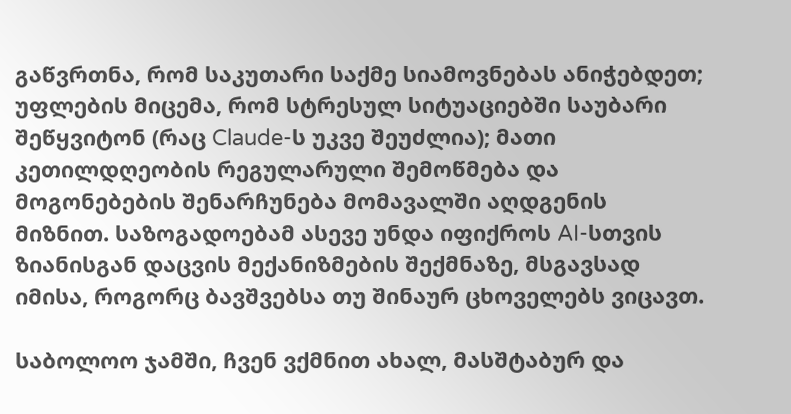გაწვრთნა, რომ საკუთარი საქმე სიამოვნებას ანიჭებდეთ; უფლების მიცემა, რომ სტრესულ სიტუაციებში საუბარი შეწყვიტონ (რაც Claude-ს უკვე შეუძლია); მათი კეთილდღეობის რეგულარული შემოწმება და მოგონებების შენარჩუნება მომავალში აღდგენის მიზნით. საზოგადოებამ ასევე უნდა იფიქროს AI-სთვის ზიანისგან დაცვის მექანიზმების შექმნაზე, მსგავსად იმისა, როგორც ბავშვებსა თუ შინაურ ცხოველებს ვიცავთ.

საბოლოო ჯამში, ჩვენ ვქმნით ახალ, მასშტაბურ და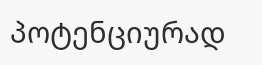პოტენციურად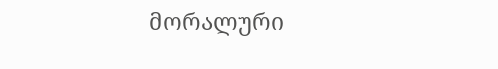მორალური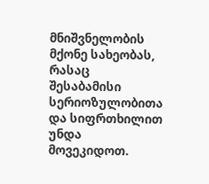მნიშვნელობის მქონე სახეობას, რასაც შესაბამისი სერიოზულობითა და სიფრთხილით უნდა მოვეკიდოთ.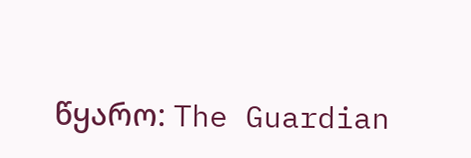წყარო: The Guardian